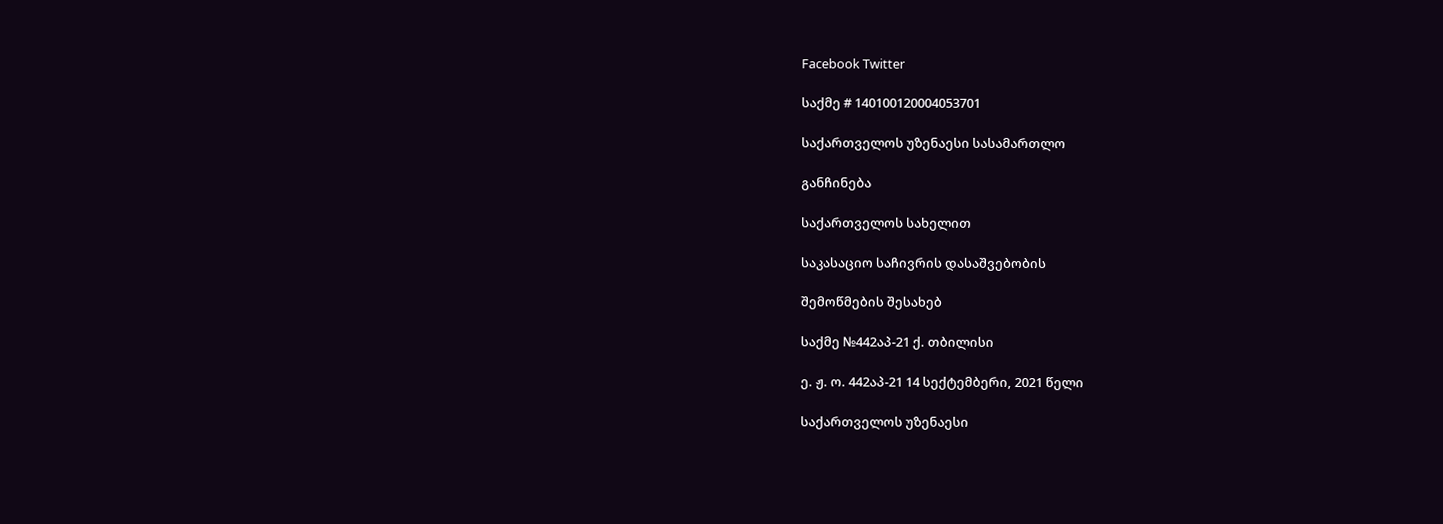Facebook Twitter

საქმე # 140100120004053701

საქართველოს უზენაესი სასამართლო

განჩინება

საქართველოს სახელით

საკასაციო საჩივრის დასაშვებობის

შემოწმების შესახებ

საქმე №442აპ-21 ქ. თბილისი

ე. ჟ. ო. 442აპ-21 14 სექტემბერი, 2021 წელი

საქართველოს უზენაესი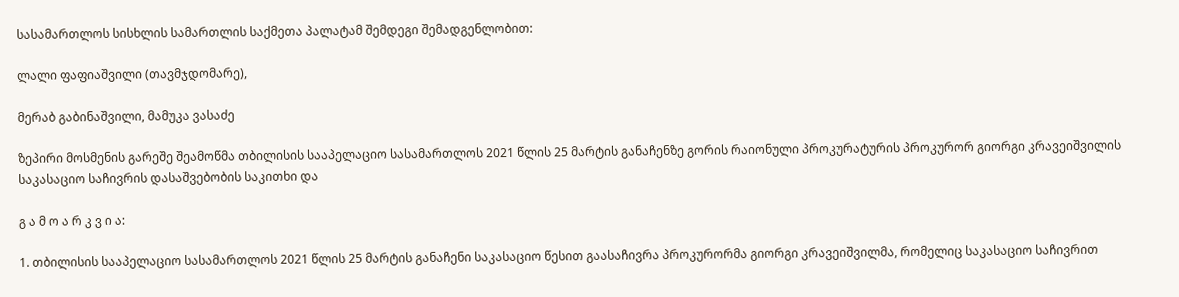სასამართლოს სისხლის სამართლის საქმეთა პალატამ შემდეგი შემადგენლობით:

ლალი ფაფიაშვილი (თავმჯდომარე),

მერაბ გაბინაშვილი, მამუკა ვასაძე

ზეპირი მოსმენის გარეშე შეამოწმა თბილისის სააპელაციო სასამართლოს 2021 წლის 25 მარტის განაჩენზე გორის რაიონული პროკურატურის პროკურორ გიორგი კრავეიშვილის საკასაციო საჩივრის დასაშვებობის საკითხი და

გ ა მ ო ა რ კ ვ ი ა:

1. თბილისის სააპელაციო სასამართლოს 2021 წლის 25 მარტის განაჩენი საკასაციო წესით გაასაჩივრა პროკურორმა გიორგი კრავეიშვილმა, რომელიც საკასაციო საჩივრით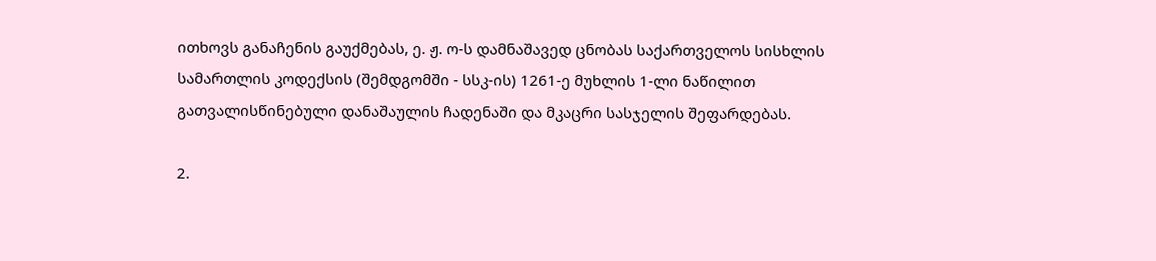ითხოვს განაჩენის გაუქმებას, ე. ჟ. ო-ს დამნაშავედ ცნობას საქართველოს სისხლის სამართლის კოდექსის (შემდგომში - სსკ-ის) 1261-ე მუხლის 1-ლი ნაწილით გათვალისწინებული დანაშაულის ჩადენაში და მკაცრი სასჯელის შეფარდებას.

2.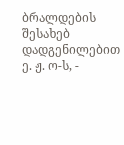ბრალდების შესახებ დადგენილებით ე. ჟ. ო-ს, -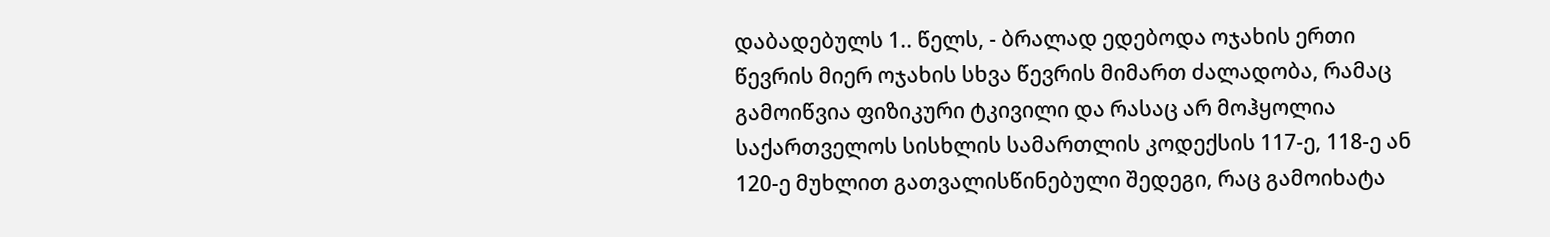დაბადებულს 1.. წელს, - ბრალად ედებოდა ოჯახის ერთი წევრის მიერ ოჯახის სხვა წევრის მიმართ ძალადობა, რამაც გამოიწვია ფიზიკური ტკივილი და რასაც არ მოჰყოლია საქართველოს სისხლის სამართლის კოდექსის 117-ე, 118-ე ან 120-ე მუხლით გათვალისწინებული შედეგი, რაც გამოიხატა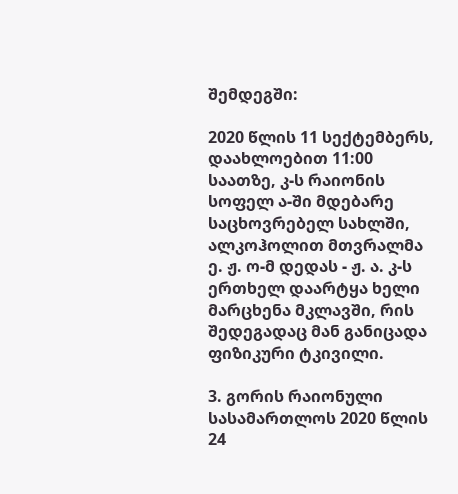შემდეგში:

2020 წლის 11 სექტემბერს, დაახლოებით 11:00 საათზე, კ-ს რაიონის სოფელ ა-ში მდებარე საცხოვრებელ სახლში, ალკოჰოლით მთვრალმა ე. ჟ. ო-მ დედას - ჟ. ა. კ-ს ერთხელ დაარტყა ხელი მარცხენა მკლავში, რის შედეგადაც მან განიცადა ფიზიკური ტკივილი.

3. გორის რაიონული სასამართლოს 2020 წლის 24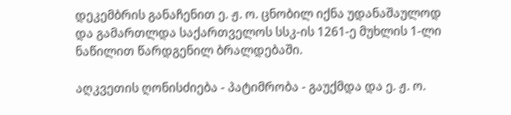დეკემბრის განაჩენით ე. ჟ. ო. ცნობილ იქნა უდანაშაულოდ და გამართლდა საქართველოს სსკ-ის 1261-ე მუხლის 1-ლი ნაწილით წარდგენილ ბრალდებაში.

აღკვეთის ღონისძიება - პატიმრობა - გაუქმდა და ე. ჟ. ო.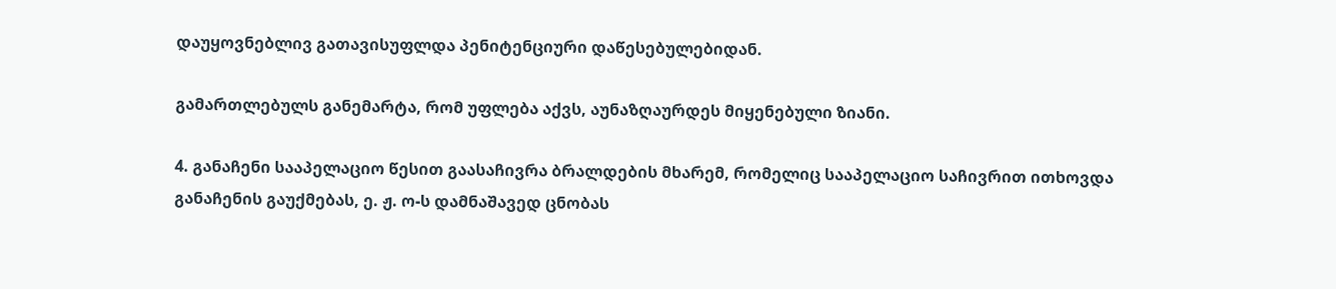დაუყოვნებლივ გათავისუფლდა პენიტენციური დაწესებულებიდან.

გამართლებულს განემარტა, რომ უფლება აქვს, აუნაზღაურდეს მიყენებული ზიანი.

4. განაჩენი სააპელაციო წესით გაასაჩივრა ბრალდების მხარემ, რომელიც სააპელაციო საჩივრით ითხოვდა განაჩენის გაუქმებას, ე. ჟ. ო-ს დამნაშავედ ცნობას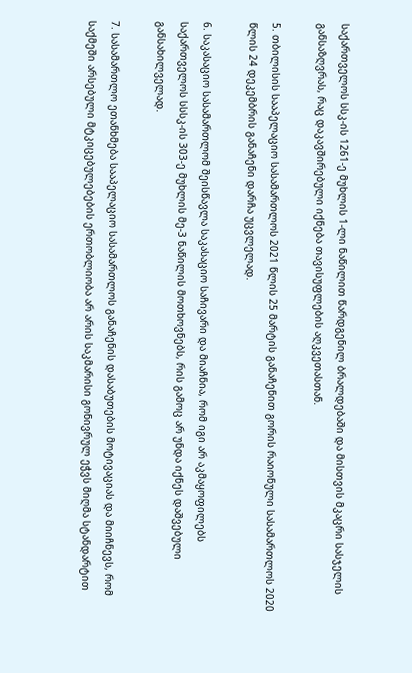საქართველოს სსკ-ის 1261-ე მუხლის 1-ლი ნაწილით წარდგენილ ბრალდებაში და მისთვის მკაცრი სასჯელის განსაზღვრას, რაც დაკავშირებული იქნება თავისუფლების აღკვეთასთან.

5. თბილისის სააპელაციო სასამართლოს 2021 წლის 25 მარტის განაჩენით გორის რაიონული სასამართლოს 2020 წლის 24 დეკემბრის განაჩენი დარჩა უცვლელად.

6. საკასაციო სასამართლომ შეისწავლა საკასაციო საჩივარი და მიაჩნია, რომ იგი არ აკმაყოფილებს საქართველოს სსსკ-ის 303-ე მუხლის მე-3 ნაწილის მოთხოვნებს, რის გამოც არ უნდა იქნეს დაშვებული განსახილველად.

7. სასამართლო ეთანხმება სააპელაციო სასამართლოს განაჩენის დასაბუთების მოტივაციას და მიიჩნევს, რომ საქმეში არსებული მტკიცებულებების ერთობლიობა არ არის საკმარისი გონივრულ ეჭვს მიღმა სტანდარტით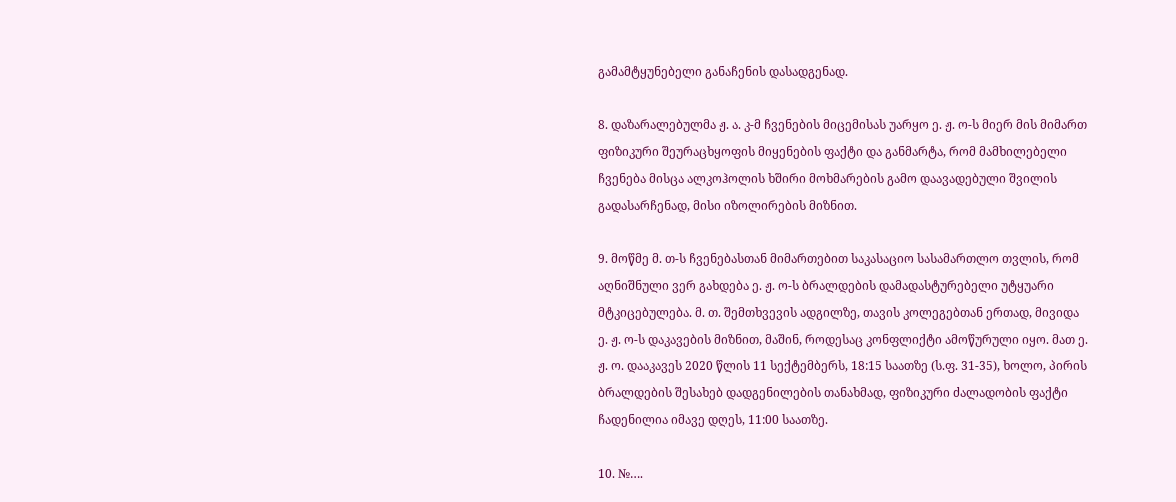გამამტყუნებელი განაჩენის დასადგენად.

8. დაზარალებულმა ჟ. ა. კ-მ ჩვენების მიცემისას უარყო ე. ჟ. ო-ს მიერ მის მიმართ ფიზიკური შეურაცხყოფის მიყენების ფაქტი და განმარტა, რომ მამხილებელი ჩვენება მისცა ალკოჰოლის ხშირი მოხმარების გამო დაავადებული შვილის გადასარჩენად, მისი იზოლირების მიზნით.

9. მოწმე მ. თ-ს ჩვენებასთან მიმართებით საკასაციო სასამართლო თვლის, რომ აღნიშნული ვერ გახდება ე. ჟ. ო-ს ბრალდების დამადასტურებელი უტყუარი მტკიცებულება. მ. თ. შემთხვევის ადგილზე, თავის კოლეგებთან ერთად, მივიდა ე. ჟ. ო-ს დაკავების მიზნით, მაშინ, როდესაც კონფლიქტი ამოწურული იყო. მათ ე. ჟ. ო. დააკავეს 2020 წლის 11 სექტემბერს, 18:15 საათზე (ს.ფ. 31-35), ხოლო, პირის ბრალდების შესახებ დადგენილების თანახმად, ფიზიკური ძალადობის ფაქტი ჩადენილია იმავე დღეს, 11:00 საათზე.

10. №….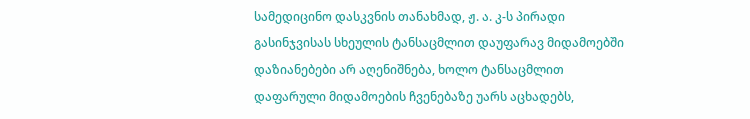სამედიცინო დასკვნის თანახმად, ჟ. ა. კ-ს პირადი გასინჯვისას სხეულის ტანსაცმლით დაუფარავ მიდამოებში დაზიანებები არ აღენიშნება, ხოლო ტანსაცმლით დაფარული მიდამოების ჩვენებაზე უარს აცხადებს,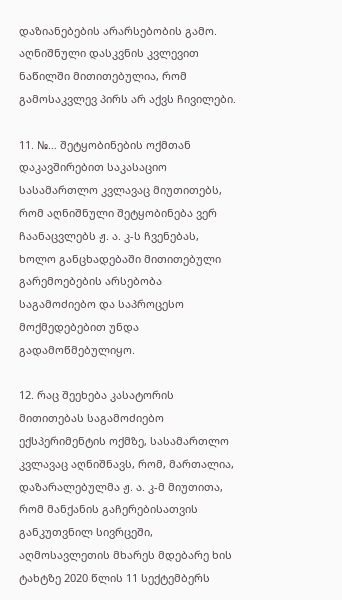დაზიანებების არარსებობის გამო. აღნიშნული დასკვნის კვლევით ნაწილში მითითებულია, რომ გამოსაკვლევ პირს არ აქვს ჩივილები.

11. №… შეტყობინების ოქმთან დაკავშირებით საკასაციო სასამართლო კვლავაც მიუთითებს, რომ აღნიშნული შეტყობინება ვერ ჩაანაცვლებს ჟ. ა. კ-ს ჩვენებას, ხოლო განცხადებაში მითითებული გარემოებების არსებობა საგამოძიებო და საპროცესო მოქმედებებით უნდა გადამოწმებულიყო.

12. რაც შეეხება კასატორის მითითებას საგამოძიებო ექსპერიმენტის ოქმზე, სასამართლო კვლავაც აღნიშნავს, რომ, მართალია, დაზარალებულმა ჟ. ა. კ-მ მიუთითა, რომ მანქანის გაჩერებისათვის განკუთვნილ სივრცეში, აღმოსავლეთის მხარეს მდებარე ხის ტახტზე 2020 წლის 11 სექტემბერს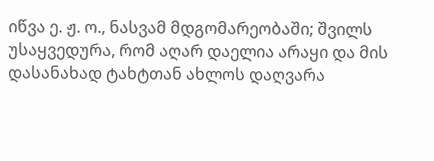იწვა ე. ჟ. ო., ნასვამ მდგომარეობაში; შვილს უსაყვედურა, რომ აღარ დაელია არაყი და მის დასანახად ტახტთან ახლოს დაღვარა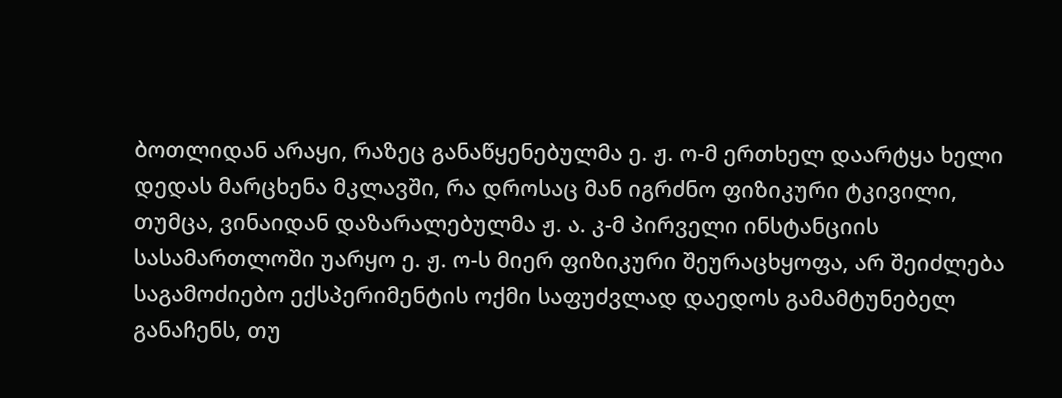ბოთლიდან არაყი, რაზეც განაწყენებულმა ე. ჟ. ო-მ ერთხელ დაარტყა ხელი დედას მარცხენა მკლავში, რა დროსაც მან იგრძნო ფიზიკური ტკივილი, თუმცა, ვინაიდან დაზარალებულმა ჟ. ა. კ-მ პირველი ინსტანციის სასამართლოში უარყო ე. ჟ. ო-ს მიერ ფიზიკური შეურაცხყოფა, არ შეიძლება საგამოძიებო ექსპერიმენტის ოქმი საფუძვლად დაედოს გამამტუნებელ განაჩენს, თუ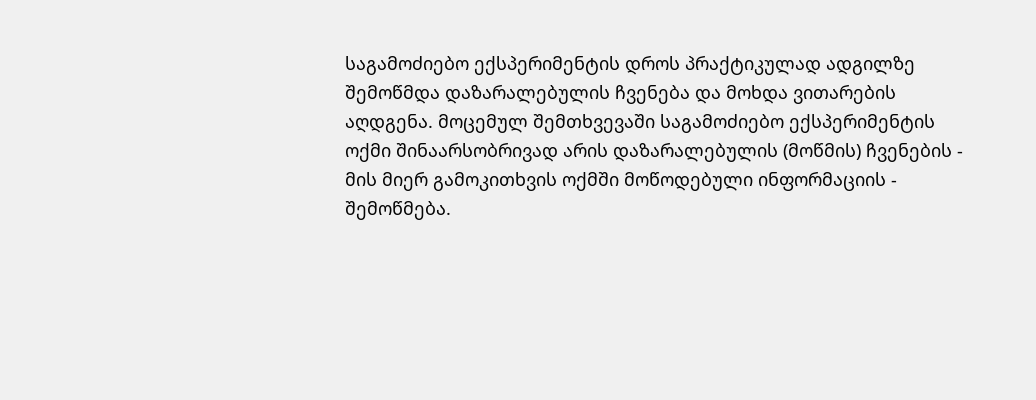საგამოძიებო ექსპერიმენტის დროს პრაქტიკულად ადგილზე შემოწმდა დაზარალებულის ჩვენება და მოხდა ვითარების აღდგენა. მოცემულ შემთხვევაში საგამოძიებო ექსპერიმენტის ოქმი შინაარსობრივად არის დაზარალებულის (მოწმის) ჩვენების - მის მიერ გამოკითხვის ოქმში მოწოდებული ინფორმაციის - შემოწმება.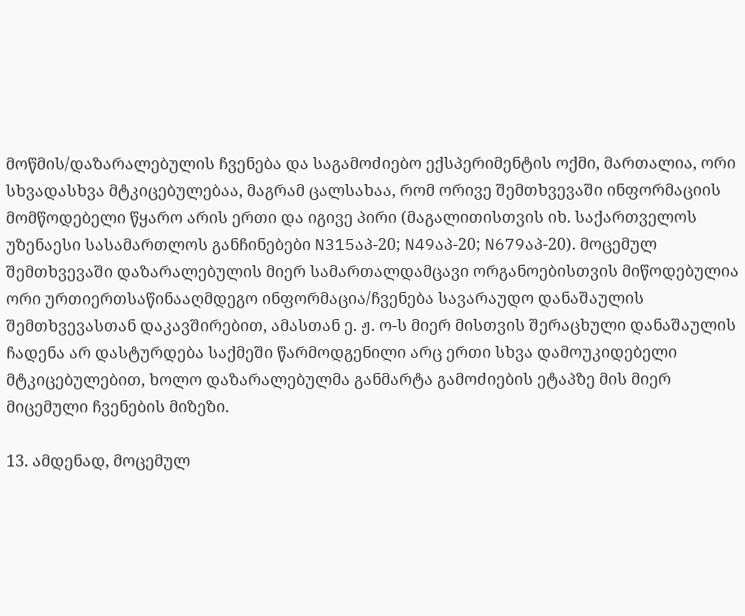მოწმის/დაზარალებულის ჩვენება და საგამოძიებო ექსპერიმენტის ოქმი, მართალია, ორი სხვადასხვა მტკიცებულებაა, მაგრამ ცალსახაა, რომ ორივე შემთხვევაში ინფორმაციის მომწოდებელი წყარო არის ერთი და იგივე პირი (მაგალითისთვის იხ. საქართველოს უზენაესი სასამართლოს განჩინებები N315აპ-20; N49აპ-20; N679აპ-20). მოცემულ შემთხვევაში დაზარალებულის მიერ სამართალდამცავი ორგანოებისთვის მიწოდებულია ორი ურთიერთსაწინააღმდეგო ინფორმაცია/ჩვენება სავარაუდო დანაშაულის შემთხვევასთან დაკავშირებით, ამასთან ე. ჟ. ო-ს მიერ მისთვის შერაცხული დანაშაულის ჩადენა არ დასტურდება საქმეში წარმოდგენილი არც ერთი სხვა დამოუკიდებელი მტკიცებულებით, ხოლო დაზარალებულმა განმარტა გამოძიების ეტაპზე მის მიერ მიცემული ჩვენების მიზეზი.

13. ამდენად, მოცემულ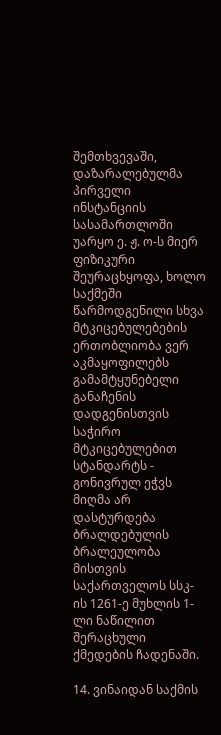შემთხვევაში, დაზარალებულმა პირველი ინსტანციის სასამართლოში უარყო ე. ჟ. ო-ს მიერ ფიზიკური შეურაცხყოფა, ხოლო საქმეში წარმოდგენილი სხვა მტკიცებულებების ერთობლიობა ვერ აკმაყოფილებს გამამტყუნებელი განაჩენის დადგენისთვის საჭირო მტკიცებულებით სტანდარტს - გონივრულ ეჭვს მიღმა არ დასტურდება ბრალდებულის ბრალეულობა მისთვის საქართველოს სსკ-ის 1261-ე მუხლის 1-ლი ნაწილით შერაცხული ქმედების ჩადენაში.

14. ვინაიდან საქმის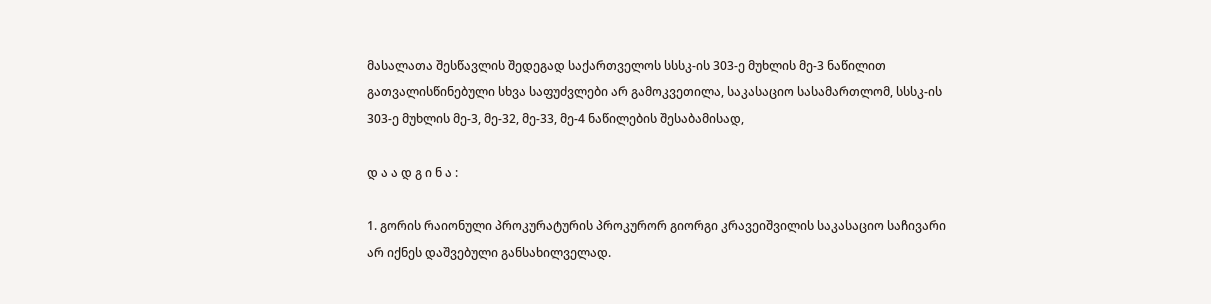მასალათა შესწავლის შედეგად საქართველოს სსსკ-ის 303-ე მუხლის მე-3 ნაწილით გათვალისწინებული სხვა საფუძვლები არ გამოკვეთილა, საკასაციო სასამართლომ, სსსკ-ის 303-ე მუხლის მე-3, მე-32, მე-33, მე-4 ნაწილების შესაბამისად,

დ ა ა დ გ ი ნ ა :

1. გორის რაიონული პროკურატურის პროკურორ გიორგი კრავეიშვილის საკასაციო საჩივარი არ იქნეს დაშვებული განსახილველად.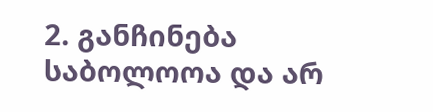2. განჩინება საბოლოოა და არ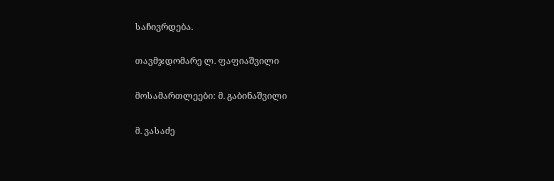საჩივრდება.

თავმჯდომარე ლ. ფაფიაშვილი

მოსამართლეები: მ. გაბინაშვილი

მ. ვასაძე